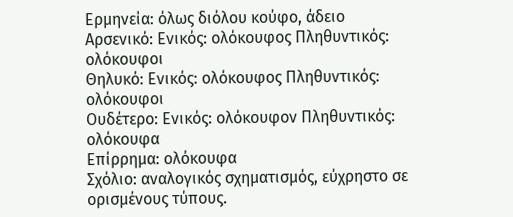Ερμηνεία: όλως διόλου κούφο, άδειο
Αρσενικό: Ενικός: ολόκουφος Πληθυντικός: ολόκουφοι
Θηλυκό: Ενικός: ολόκουφος Πληθυντικός: ολόκουφοι
Ουδέτερο: Ενικός: ολόκουφον Πληθυντικός: ολόκουφα
Επίρρημα: ολόκουφα
Σχόλιο: αναλογικός σχηματισμός, εύχρηστο σε ορισμένους τύπους.